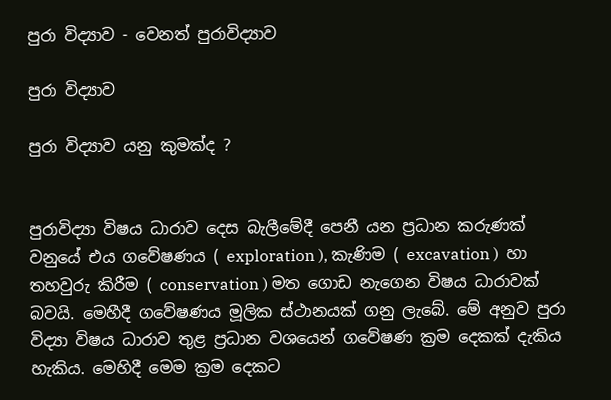පුරා විද්‍යාව - වෙනත් පුරාවිද්‍යාව

පුරා විද්‍යාව

පුරා විද්‍යාව යනු කුමක්ද ?


පුරාවිද්‍යා විෂය ධාරාව දෙස බැලීමේදී පෙනී යන ප්‍රධාන කරුණක් වනුයේ එය ගවේෂණය ( exploration ), කැණිම ( excavation )  හා තහවුරු කිරීම ( conservation ) මත ගොඩ නැගෙන විෂය ධාරාවක් බවයි. මෙහීදී ගවේෂණය මූලික ස්ථානයක් ගනු ලැබේ. මේ අනුව පුරා විද්‍යා විෂය ධාරාව තුළ ප්‍රධාන වශයෙන් ගවේෂණ ක්‍රම දෙකක් දැකිය හැකිය. මෙහිදී මෙම ක්‍රම දෙකට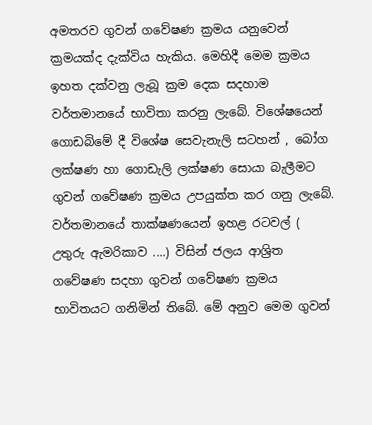අමතරව ගුවන් ගවේෂණ ක්‍රමය යනුවෙන් ක්‍රමයක්ද දැක්විය හැකිය. මෙහිදී මෙම ක්‍රමය ඉහත දක්වනු ලැබූ ක්‍රම දෙක සදහාම වර්තමානයේ භාවිතා කරනු ලැබේ. විශේෂයෙන් ගොඩබිමේ දී විශේෂ සෙවැනැලි සටහන් , බෝග ලක්ෂණ හා ගොඩැලි ලක්ෂණ සොයා බැලීමට ගුවන් ගවේෂණ ක්‍රමය උපයුක්ත කර ගනු ලැබේ. වර්තමානයේ තාක්ෂණයෙන් ඉහළ රටවල් ( උතුරු ඇමරිකාව ....) විසින් ජලය ආශ්‍රිත ගවේෂණ සදහා ගුවන් ගවේෂණ ක්‍රමය භාවිතයට ගනිමින් තිබේ. මේ අනුව මෙම ගුවන්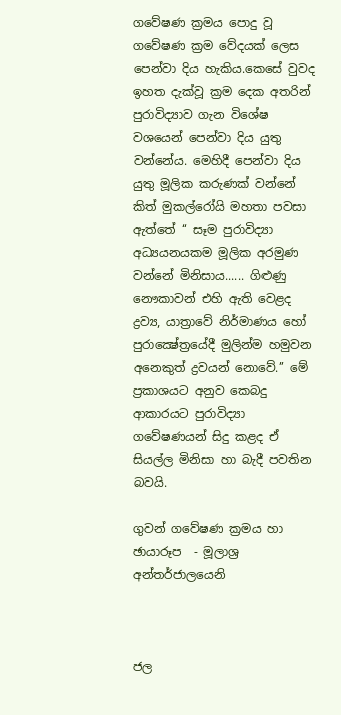ගවේෂණ ක්‍රමය පොදු වූ ගවේෂණ ක්‍රම වේදයක් ලෙස පෙන්වා දිය හැකිය.කෙසේ වුවද ඉහත දැක්වූ ක්‍රම දෙක අතරින් පුරාවිද්‍යාව ගැන විශේෂ වශයෙන් පෙන්වා දිය යුතු වන්නේය. මෙහිදී පෙන්වා දිය යුතු මූලික කරුණක් වන්නේ කිත් මුකල්රෝයි මහතා පවසා ඇත්තේ ‘‘ සෑම පුරාවිද්‍යා අධ්‍යයනයකම මූලික අරමුණ වන්නේ මිනිසාය...... ගිළුණු නෞකාවන් එහි ඇති වෙළද ද්‍රව්‍ය, යාත්‍රාවේ නිර්මාණය හෝ පුරාක්‍ෂේත්‍රයේදී මුලින්ම හමුවන අනෙකුත් ද්‍රවයන් නොවේ.’’ මේ ප්‍රකාශයට අනුව කෙබදු ආකාරයට පුරාවිද්‍යා ගවේෂණයන් සිදු කළද ඒ සියල්ල මිනිසා හා බැදී පවතින බවයි.

ගුවන් ගවේෂණ ක්‍රමය හා ඡායාරූප  - මූලාශ්‍ර අන්තර්ජාලයෙනි



ජල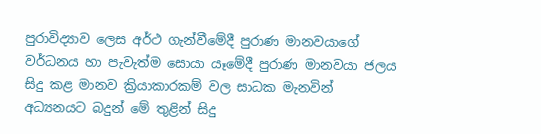පුරාවිද්‍යාව ලෙස අර්ථ ගැන්වීමේදී පුරාණ මානවයාගේ වර්ධනය හා පැවැත්ම සොයා යෑමේදී පුරාණ මානවයා ජලය සිදු කළ මානව ක්‍රියාකාරකම් වල සාධක මැනවින් අධ්‍යනයට බදුන් මේ තුළින් සිදු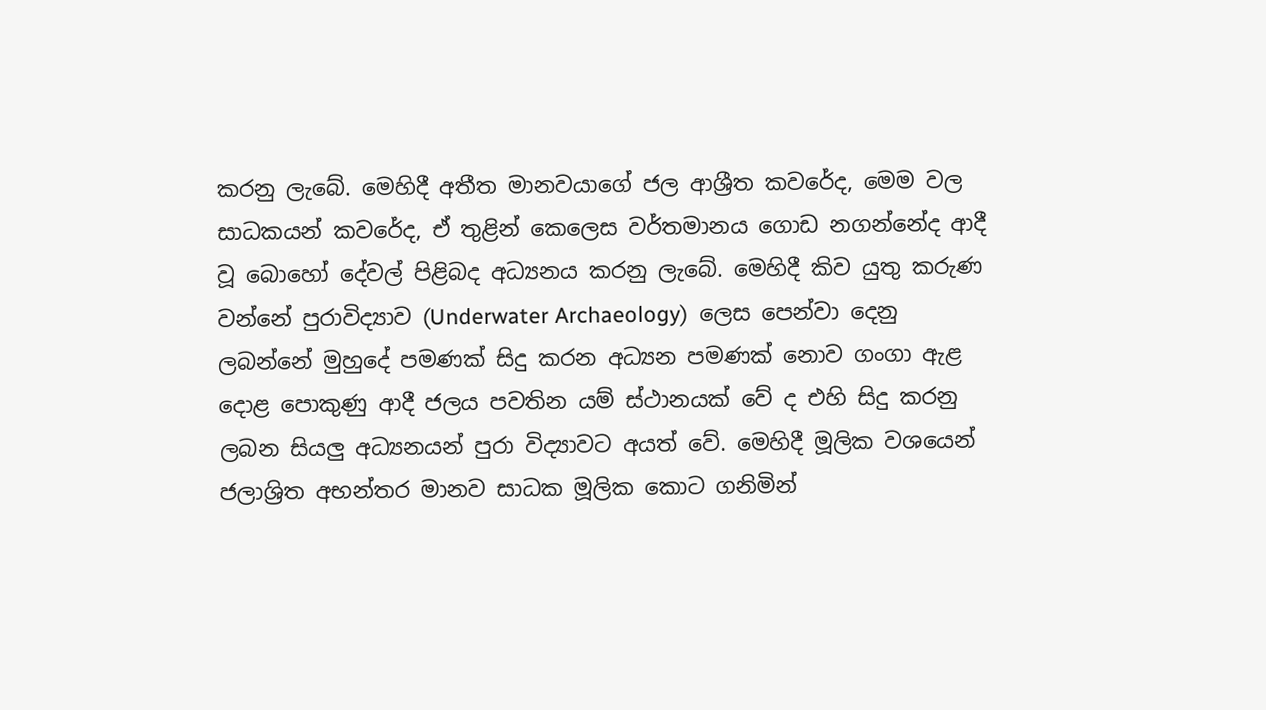කරනු ලැබේ. මෙහිදී අතීත මානවයාගේ ජල ආශ්‍රීත කවරේද, මෙම වල සාධකයන් කවරේද, ඒ තුළින් කෙලෙස වර්තමානය ගොඩ නගන්නේද ආදී වූ බොහෝ දේවල් පිළිබද අධ්‍යනය කරනු ලැබේ. මෙහිදී කිව යුතු කරුණ වන්නේ පුරාවිද්‍යාව (Underwater Archaeology)  ලෙස පෙන්වා දෙනු ලබන්නේ මුහුදේ පමණක් සිදු කරන අධ්‍යන පමණක් නොව ගංගා ඇළ දොළ පොකුණු ආදී ජලය පවතින යම් ස්ථානයක් වේ ද එහි සිදු කරනු ලබන සියලු අධ්‍යනයන් පුරා විද්‍යාවට අයත් වේ. මෙහිදී මූලික වශයෙන් ජලාශ්‍රිත අභන්තර මානව සාධක මූලික කොට ගනිමින්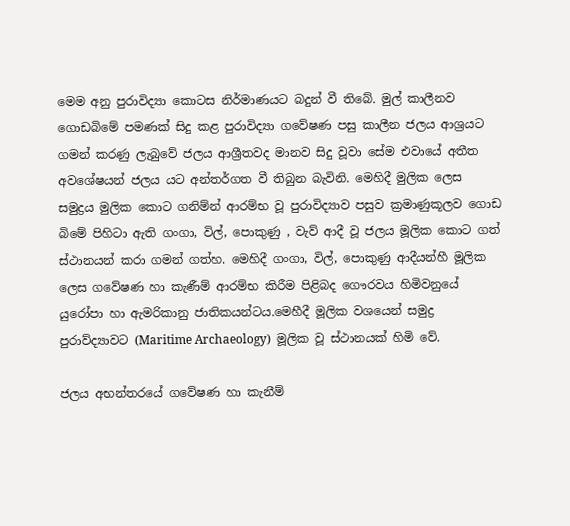මෙම අනු පුරාවිද්‍යා කොටස නිර්මාණයට බදුන් වී තිබේ. මුල් කාලීනව ගොඩබිමේ පමණක් සිදු කළ පුරාවිද්‍යා ගවේෂණ පසු කාලීන ජලය ආශ්‍රයට ගමන් කරණු ලැබුවේ ජලය ආශ්‍රීතවද මානව සිදු වූවා සේම එවායේ අතීත අවශේෂයන් ජලය යට අන්තර්ගත වී තිබුන බැවිනි. මෙහිදී මුලික ලෙස සමුද්‍රය මුලික කොට ගනිම්න් ආරම්භ වූ පුරාවිද්‍යාව පසුව ක්‍රමාණුකූලව ගොඩ බිමේ පිහිටා ඇති ගංගා, විල්, පොකුණු , වැව් ආදී වූ ජලය මූලික කොට ගත් ස්ථානයන් කරා ගමන් ගත්හ. මෙහිදී ගංගා, විල්, පොකුණු ආදීයන්හී මූලික ලෙස ගවේෂණ හා කැණීම් ආරම්භ කිරීම පිළිබද ගෞරවය හිමිවනුයේ යුරෝපා හා ඇමරිකානු ජාතිකයන්ටය.මෙහීදී මූලික වශයෙන් සමුද්‍ර පුරාව්ද්‍යාවට (Maritime Archaeology)  මූලික වූ ස්ථානයක් හිමි වේ.

ජලය අභන්තරයේ ගවේෂණ හා කැනීම්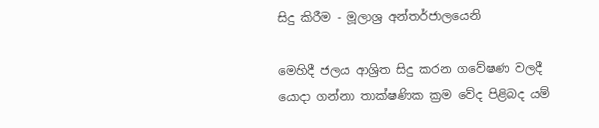සිදු කිරීම - මූලාශ්‍ර අන්තර්ජාලයෙනි

මෙහිදී ජලය ආශ්‍රිත සිදු කරන ගවේෂණ වලදී යොදා ගන්නා තාක්ෂණික ක්‍රම වේද පිළිබද යම්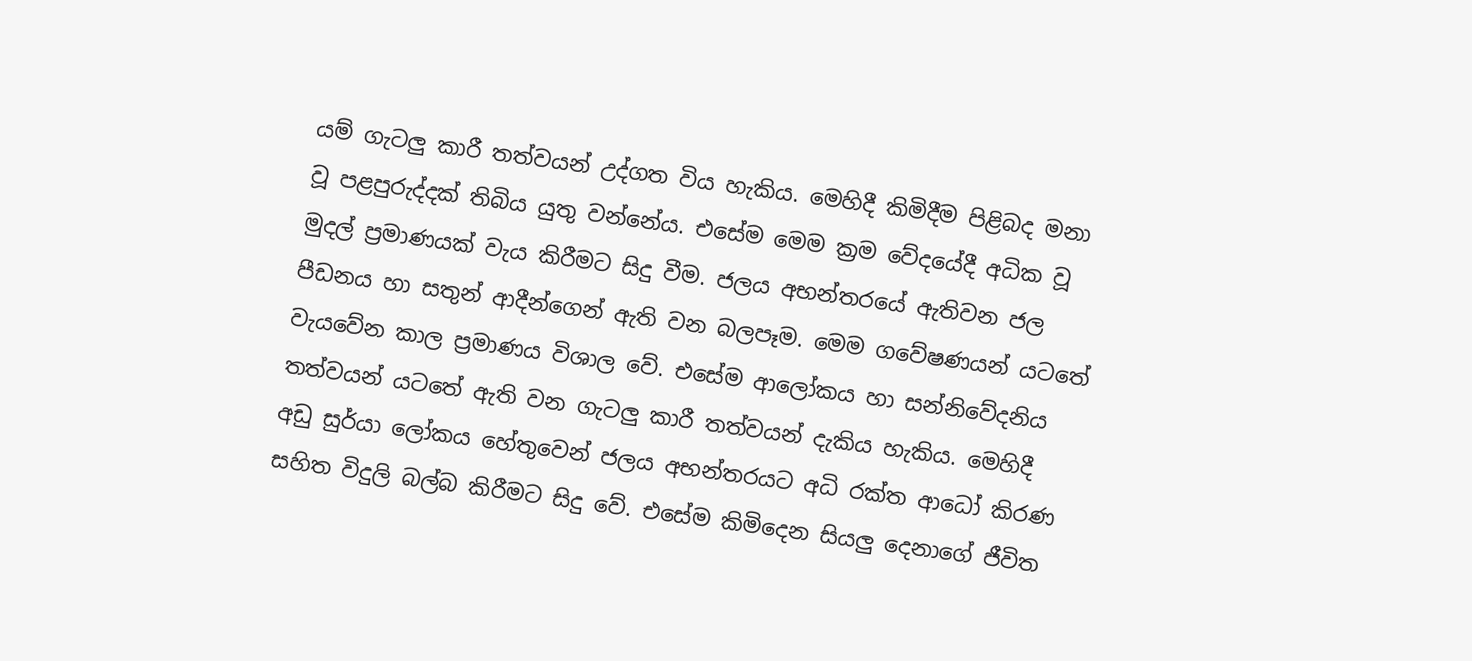යම් ගැටලු කාරී තත්වයන් උද්ගත විය හැකිය. මෙහිදී කිමිදීම පිළිබද මනා වූ පළපුරුද්දක් තිබිය යුතු වන්නේය. එසේම මෙම ක්‍රම වේදයේදී අධික වූ මුදල් ප්‍රමාණයක් වැය කිරීමට සිදු වීම. ජලය අභන්තරයේ ඇතිවන ජල පීඩනය හා සතුන් ආදීන්ගෙන් ඇති වන බලපෑම. මෙම ගවේෂණයන් යටතේ වැයවේන කාල ප්‍රමාණය විශාල වේ. එසේම ආලෝකය හා සන්නිවේදනිය තත්වයන් යටතේ ඇති වන ගැටලු කාරී තත්වයන් දැකිය හැකිය. මෙහිදී අඩු සුර්යා ලෝකය හේතුවෙන් ජලය අභන්තරයට අධි රක්ත ආධෝ කිරණ සහිත විදුලි බල්බ කිරීමට සිදු වේ. එසේම කිමිදෙන සියලු දෙනාගේ ජීවිත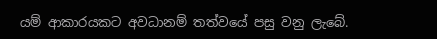යම් ආකාරයකට අවධානම් තත්වයේ පසු වනු ලැබේ.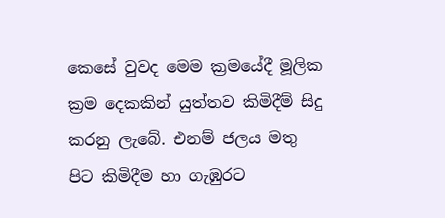කෙසේ වුවද මෙම ක්‍රමයේදී මූලික ක්‍රම දෙකකින් යුත්තව කිමිදීම් සිදු කරනු ලැබේ. එනම් ජලය මතු පිට කිමිදීම හා ගැඹුරට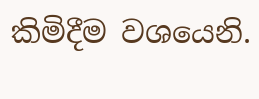කිමිදීම වශයෙනි.